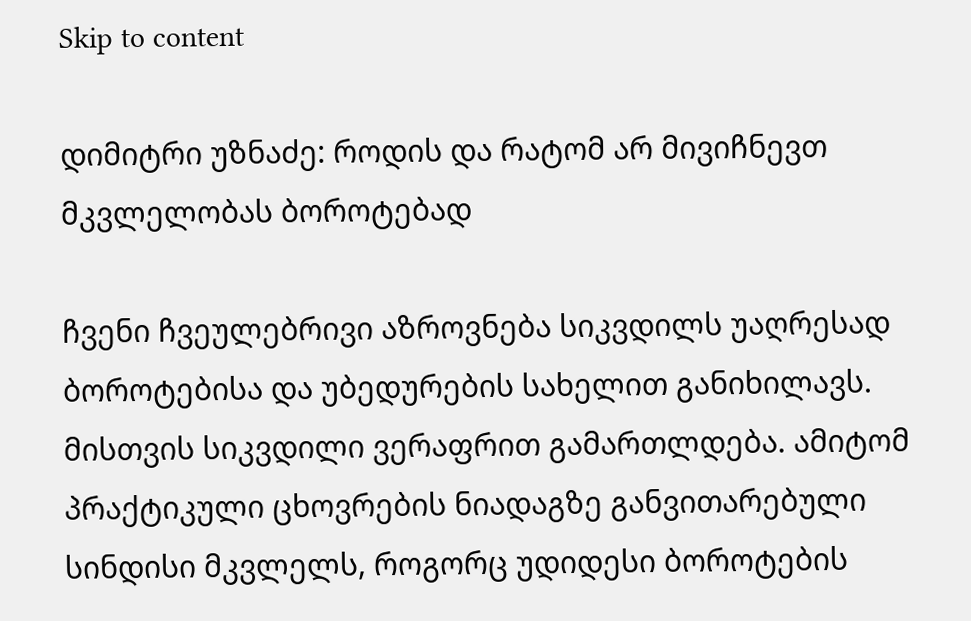Skip to content

დიმიტრი უზნაძე: როდის და რატომ არ მივიჩნევთ მკვლელობას ბოროტებად

ჩვენი ჩვეულებრივი აზროვნება სიკვდილს უაღრესად ბოროტებისა და უბედურების სახელით განიხილავს. მისთვის სიკვდილი ვერაფრით გამართლდება. ამიტომ პრაქტიკული ცხოვრების ნიადაგზე განვითარებული სინდისი მკვლელს, როგორც უდიდესი ბოროტების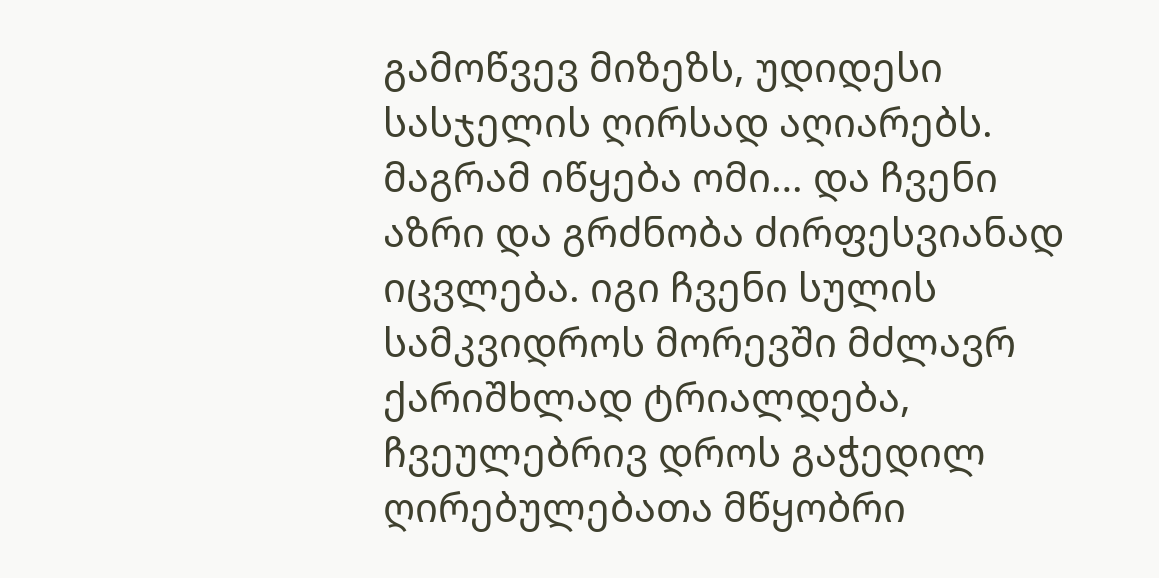გამოწვევ მიზეზს, უდიდესი სასჯელის ღირსად აღიარებს. მაგრამ იწყება ომი… და ჩვენი აზრი და გრძნობა ძირფესვიანად იცვლება. იგი ჩვენი სულის სამკვიდროს მორევში მძლავრ ქარიშხლად ტრიალდება, ჩვეულებრივ დროს გაჭედილ ღირებულებათა მწყობრი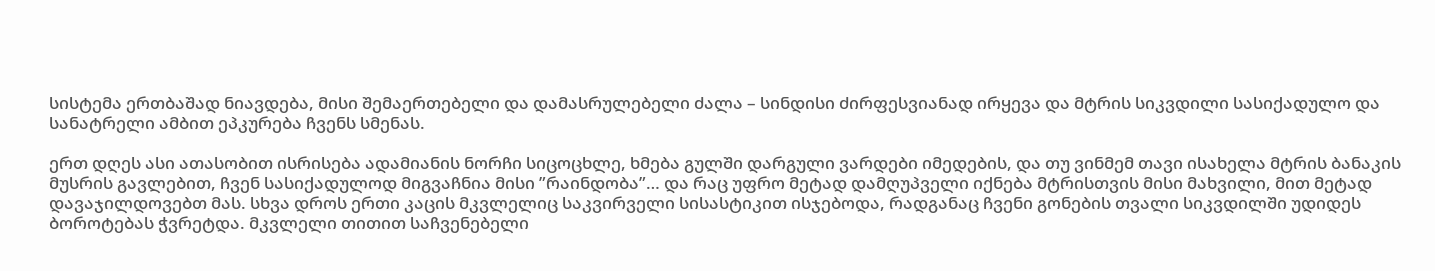სისტემა ერთბაშად ნიავდება, მისი შემაერთებელი და დამასრულებელი ძალა – სინდისი ძირფესვიანად ირყევა და მტრის სიკვდილი სასიქადულო და სანატრელი ამბით ეპკურება ჩვენს სმენას.

ერთ დღეს ასი ათასობით ისრისება ადამიანის ნორჩი სიცოცხლე, ხმება გულში დარგული ვარდები იმედების, და თუ ვინმემ თავი ისახელა მტრის ბანაკის მუსრის გავლებით, ჩვენ სასიქადულოდ მიგვაჩნია მისი ”რაინდობა”… და რაც უფრო მეტად დამღუპველი იქნება მტრისთვის მისი მახვილი, მით მეტად დავაჯილდოვებთ მას. სხვა დროს ერთი კაცის მკვლელიც საკვირველი სისასტიკით ისჯებოდა, რადგანაც ჩვენი გონების თვალი სიკვდილში უდიდეს ბოროტებას ჭვრეტდა. მკვლელი თითით საჩვენებელი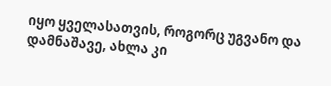იყო ყველასათვის, როგორც უგვანო და დამნაშავე, ახლა კი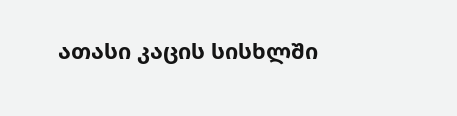ათასი კაცის სისხლში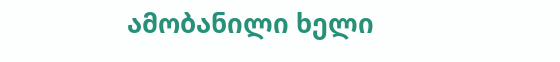ამობანილი ხელი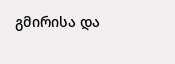გმირისა და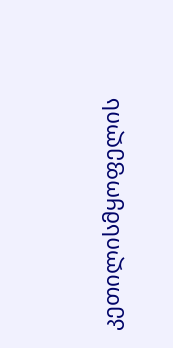კეთილისმყოფელის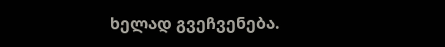ხელად გვეჩვენება.